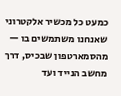כמעט כל מכשיר אלקטרוני שאנחנו משתמשים בו — מהסמארטפון שבכיס, דרך מחשב הנייד ועד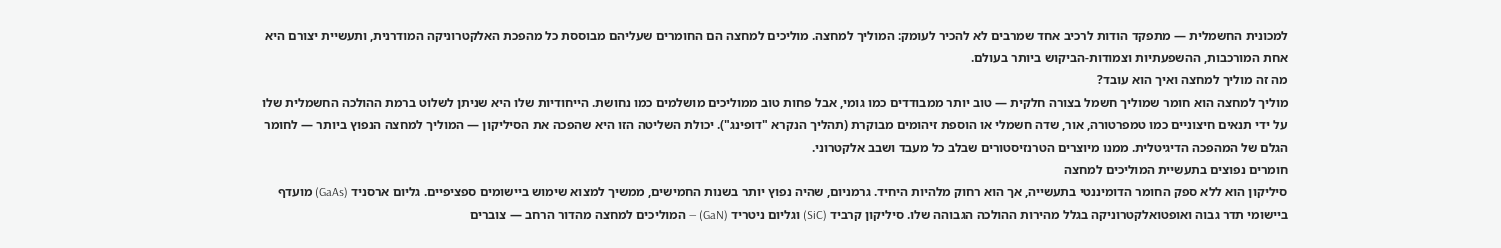למכונית החשמלית — מתפקד הודות לרכיב אחד שמרבים לא להכיר לעומק: המוליך למחצה. מוליכים למחצה הם החומרים שעליהם מבוססת כל מהפכת האלקטרוניקה המודרנית, ותעשיית יצורם היא אחת המורכבות, ההשפעתיות וצמודות-הביקוש ביותר בעולם.
מה זה מוליך למחצה ואיך הוא עובד?
מוליך למחצה הוא חומר שמוליך חשמל בצורה חלקית — טוב יותר ממבודדים כמו גומי, אבל פחות טוב ממוליכים מושלמים כמו נחושת. הייחודיות שלו היא שניתן לשלוט ברמת ההולכה החשמלית שלו על ידי תנאים חיצוניים כמו טמפרטורה, אור, שדה חשמלי או הוספת זיהומים מבוקרת (תהליך הנקרא "דופינג"). יכולת השליטה הזו היא שהפכה את הסיליקון — המוליך למחצה הנפוץ ביותר — לחומר הגלם של המהפכה הדיגיטלית. ממנו מיוצרים הטרנזיסטורים שבלב כל מעבד ושבב אלקטרוני.
חומרים נפוצים בתעשיית המוליכים למחצה
סיליקון הוא ללא ספק החומר הדומיננטי בתעשייה, אך הוא רחוק מלהיות היחיד. גרמניום, שהיה נפוץ יותר בשנות החמישים, ממשיך למצוא שימוש ביישומים ספציפיים. גליום ארסניד (GaAs) מועדף ביישומי תדר גבוה ואופטואלקטרוניקה בגלל מהירות ההולכה הגבוהה שלו. סיליקון קרביד (SiC) וגליום ניטריד (GaN) — המוליכים למחצה מהדור הרחב — צוברים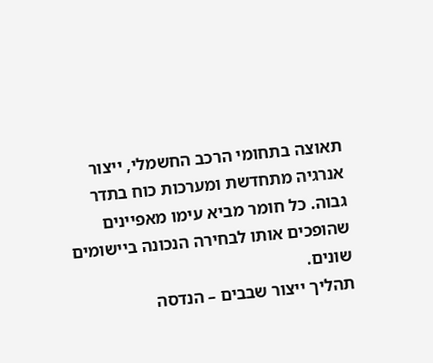תאוצה בתחומי הרכב החשמלי, ייצור אנרגיה מתחדשת ומערכות כוח בתדר גבוה. כל חומר מביא עימו מאפיינים שהופכים אותו לבחירה הנכונה ביישומים שונים.
תהליך ייצור שבבים – הנדסה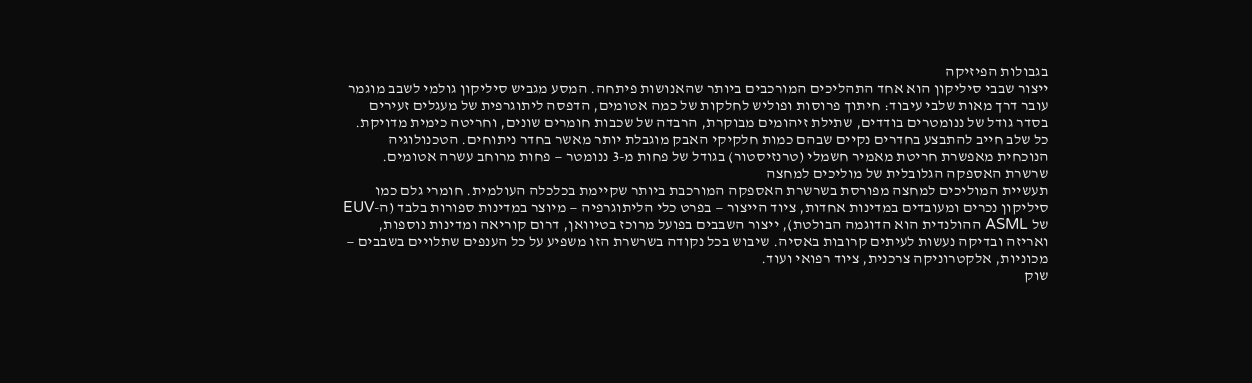בגבולות הפיזיקה
ייצור שבבי סיליקון הוא אחד התהליכים המורכבים ביותר שהאנושות פיתחה. המסע מגביש סיליקון גולמי לשבב מוגמר עובר דרך מאות שלבי עיבוד: חיתוך פרוסות ופוליש לחלקות של כמה אטומים, הדפסה ליתוגרפית של מעגלים זעירים בסדר גודל של ננומטרים בודדים, שתילת זיהומים מבוקרת, הרבדה של שכבות חומרים שונים, וחריטה כימית מדויקת. כל שלב חייב להתבצע בחדרים נקיים שבהם כמות חלקיקי האבק מוגבלת יותר מאשר בחדר ניתוחים. הטכנולוגיה הנוכחית מאפשרת חריטת מאמיר חשמלי (טרנזיסטור) בגודל של פחות מ-3 ננומטר — פחות מרוחב עשרה אטומים.
שרשרת האספקה הגלובלית של מוליכים למחצה
תעשיית המוליכים למחצה מפורסת בשרשרת האספקה המורכבת ביותר שקיימת בכלכלה העולמית. חומרי גלם כמו סיליקון נכרים ומעובדים במדינות אחדות, ציוד הייצור — בפרט כלי הליתוגרפיה — מיוצר במדינות ספורות בלבד (ה-EUV של ASML ההולנדית הוא הדוגמה הבולטת), ייצור השבבים בפועל מרוכז בטיוואן, דרום קוריאה ומדינות נוספות, ואריזה ובדיקה נעשות לעיתים קרובות באסיה. שיבוש בכל נקודה בשרשרת הזו משפיע על כל הענפים שתלויים בשבבים — מכוניות, אלקטרוניקה צרכנית, ציוד רפואי ועוד.
שוק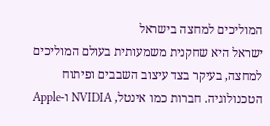המוליכים למחצה בישראל
ישראל היא שחקנית משמעותית בעולם המוליכים למחצה, בעיקר בצד עיצוב השבבים ופיתוח הטכנולוגיה. חברות כמו אינטל, NVIDIA ו-Apple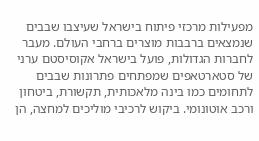מפעילות מרכזי פיתוח בישראל שעיצבו שבבים שנמצאים ברבבות מוצרים ברחבי העולם. מעבר לחברות הגדולות, פועל בישראל אקוסיסטם ערני של סטארטאפים שמפתחים פתרונות שבבים לתחומים כמו בינה מלאכותית, תקשורת, ביטחון ורכב אוטונומי. ביקוש לרכיבי מוליכים למחצה, הן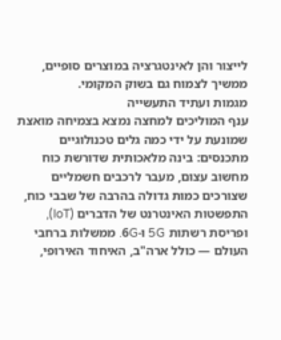לייצור והן לאינטגרציה במוצרים סופיים, ממשיך לצמוח גם בשוק המקומי.
מגמות ועתיד התעשייה
ענף המוליכים למחצה נמצא בצמיחה מואצת שמונעת על ידי כמה גלים טכנולוגיים מתכנסים: בינה מלאכותית שדורשת כוח מחשוב עצום, מעבר לרכבים חשמליים שצורכים כמות גדולה בהרבה של שבבי כוח, התפשטות האינטרנט של הדברים (IoT), ופריסת רשתות 5G ו-6G. ממשלות ברחבי העולם — כולל ארה"ב, האיחוד האירופי,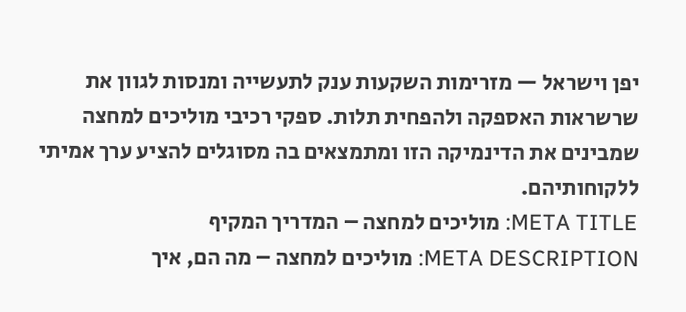יפן וישראל — מזרימות השקעות ענק לתעשייה ומנסות לגוון את שרשראות האספקה ולהפחית תלות. ספקי רכיבי מוליכים למחצה שמבינים את הדינמיקה הזו ומתמצאים בה מסוגלים להציע ערך אמיתי ללקוחותיהם.
META TITLE: מוליכים למחצה – המדריך המקיף
META DESCRIPTION: מוליכים למחצה – מה הם, איך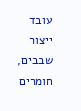עובד ייצור שבבים, חומרים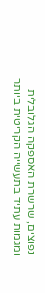נפוצים, שרשרת האספקה הגלובלית ומגמות עתיד בתעשייה הקריטית ביותר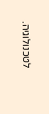לטכנולוגיה.